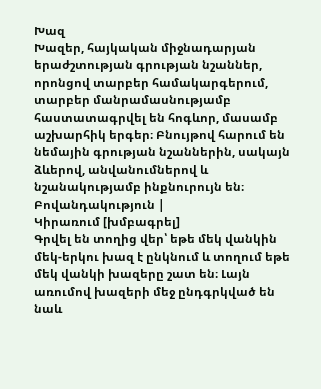Խազ
Խազեր, հայկական միջնադարյան երաժշտության գրության նշաններ, որոնցով տարբեր համակարգերում, տարբեր մանրամասնությամբ հաստատագրվել են հոգևոր, մասամբ աշխարհիկ երգեր։ Բնույթով հարում են նեմային գրության նշաններին, սակայն ձևերով, անվանումներով և նշանակությամբ ինքնուրույն են։
Բովանդակություն |
Կիրառում [խմբագրել]
Գրվել են տողից վեր՝ եթե մեկ վանկին մեկ-երկու խազ է ընկնում և տողում եթե մեկ վանկի խազերը շատ են։ Լայն առումով խազերի մեջ ընդգրկված են նաև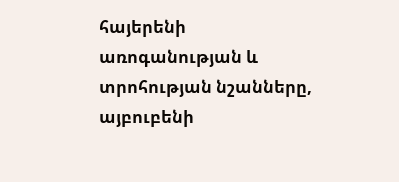հայերենի առոգանության և տրոհության նշանները, այբուբենի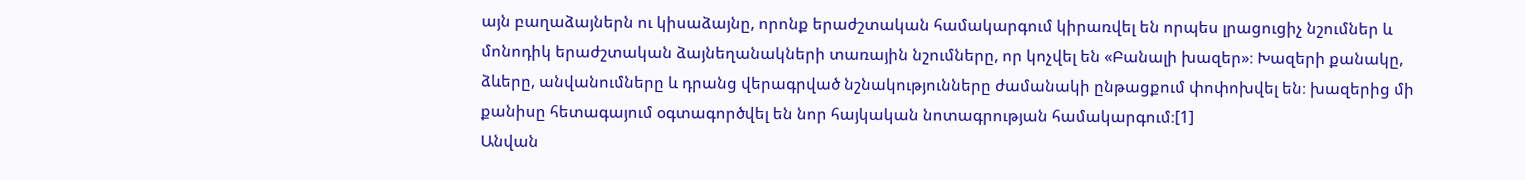այն բաղաձայներն ու կիսաձայնը, որոնք երաժշտական համակարգում կիրառվել են որպես լրացուցիչ նշումներ և մոնոդիկ երաժշտական ձայնեղանակների տառային նշումները, որ կոչվել են «Բանալի խազեր»։ Խազերի քանակը, ձևերը, անվանումները և դրանց վերագրված նշնակությունները ժամանակի ընթացքում փոփոխվել են։ խազերից մի քանիսը հետագայում օգտագործվել են նոր հայկական նոտագրության համակարգում։[1]
Անվան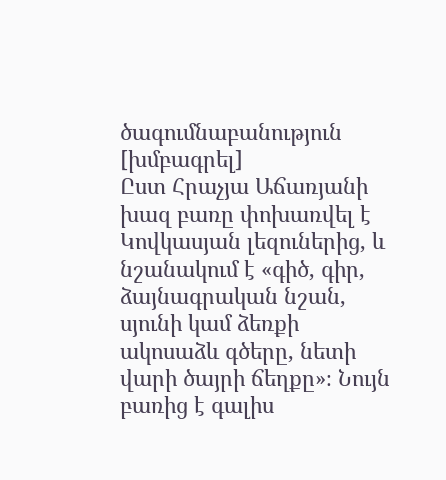ծագումնաբանություն [խմբագրել]
Ըստ Հրաչյա Աճառյանի խազ բառը փոխառվել է Կովկասյան լեզուներից, և նշանակում է «գիծ, գիր, ձայնագրական նշան, սյունի կամ ձեռքի ակոսաձև գծերը, նետի վարի ծայրի ճեղքը»։ Նույն բառից է գալիս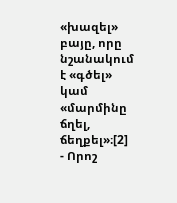«խազել» բայը, որը նշանակում է «գծել» կամ «մարմինը ճղել, ճեղքել»։[2]
- Որոշ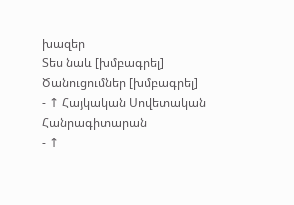խազեր
Տես նաև [խմբագրել]
Ծանուցումներ [խմբագրել]
- ↑ Հայկական Սովետական Հանրագիտարան
- ↑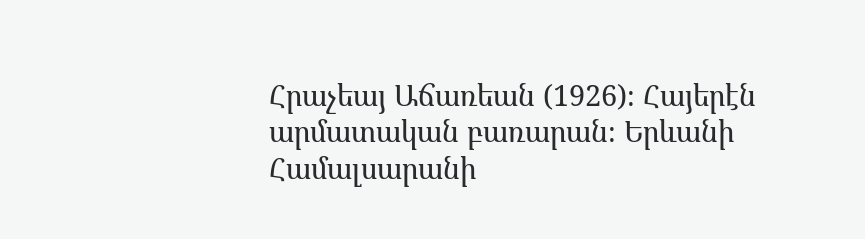Հրաչեայ Աճառեան (1926)։ Հայերէն արմատական բառարան։ Երևանի Համալսարանի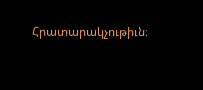Հրատարակչութիւն։